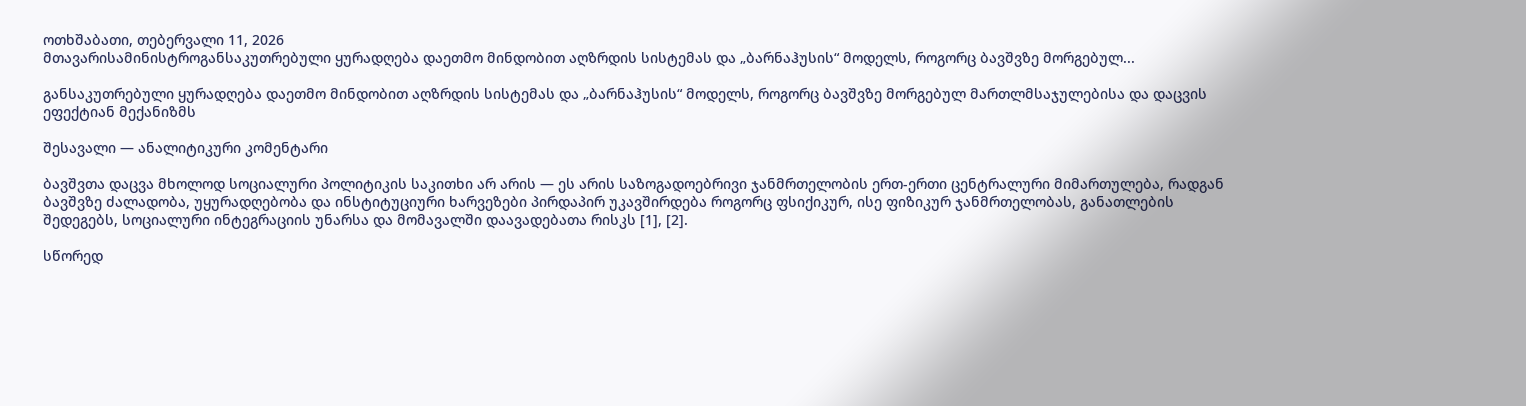ოთხშაბათი, თებერვალი 11, 2026
მთავარისამინისტროგანსაკუთრებული ყურადღება დაეთმო მინდობით აღზრდის სისტემას და „ბარნაჰუსის“ მოდელს, როგორც ბავშვზე მორგებულ...

განსაკუთრებული ყურადღება დაეთმო მინდობით აღზრდის სისტემას და „ბარნაჰუსის“ მოდელს, როგორც ბავშვზე მორგებულ მართლმსაჯულებისა და დაცვის ეფექტიან მექანიზმს

შესავალი — ანალიტიკური კომენტარი

ბავშვთა დაცვა მხოლოდ სოციალური პოლიტიკის საკითხი არ არის — ეს არის საზოგადოებრივი ჯანმრთელობის ერთ-ერთი ცენტრალური მიმართულება, რადგან ბავშვზე ძალადობა, უყურადღებობა და ინსტიტუციური ხარვეზები პირდაპირ უკავშირდება როგორც ფსიქიკურ, ისე ფიზიკურ ჯანმრთელობას, განათლების შედეგებს, სოციალური ინტეგრაციის უნარსა და მომავალში დაავადებათა რისკს [1], [2].

სწორედ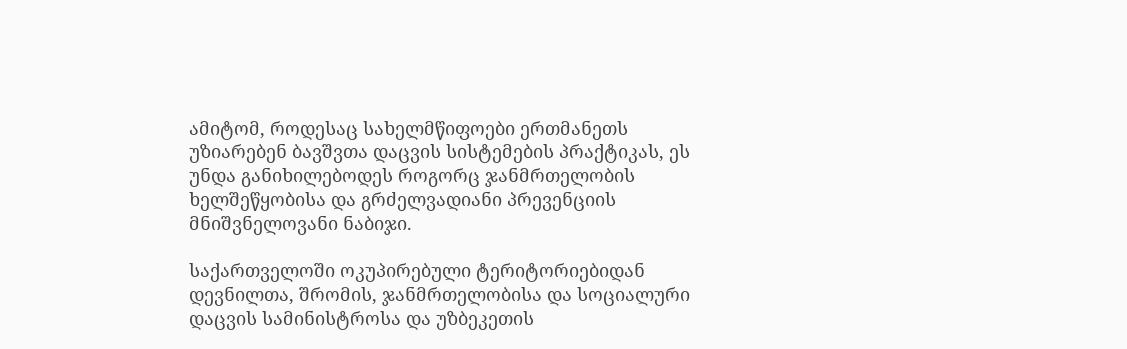ამიტომ, როდესაც სახელმწიფოები ერთმანეთს უზიარებენ ბავშვთა დაცვის სისტემების პრაქტიკას, ეს უნდა განიხილებოდეს როგორც ჯანმრთელობის ხელშეწყობისა და გრძელვადიანი პრევენციის მნიშვნელოვანი ნაბიჯი.

საქართველოში ოკუპირებული ტერიტორიებიდან დევნილთა, შრომის, ჯანმრთელობისა და სოციალური დაცვის სამინისტროსა და უზბეკეთის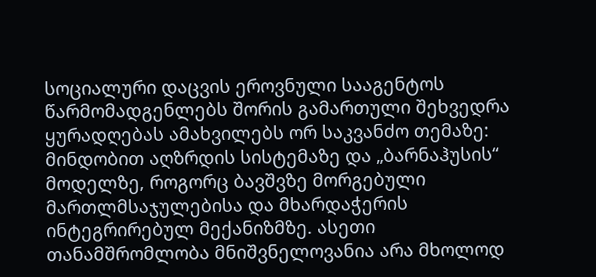სოციალური დაცვის ეროვნული სააგენტოს წარმომადგენლებს შორის გამართული შეხვედრა ყურადღებას ამახვილებს ორ საკვანძო თემაზე: მინდობით აღზრდის სისტემაზე და „ბარნაჰუსის“ მოდელზე, როგორც ბავშვზე მორგებული მართლმსაჯულებისა და მხარდაჭერის ინტეგრირებულ მექანიზმზე. ასეთი თანამშრომლობა მნიშვნელოვანია არა მხოლოდ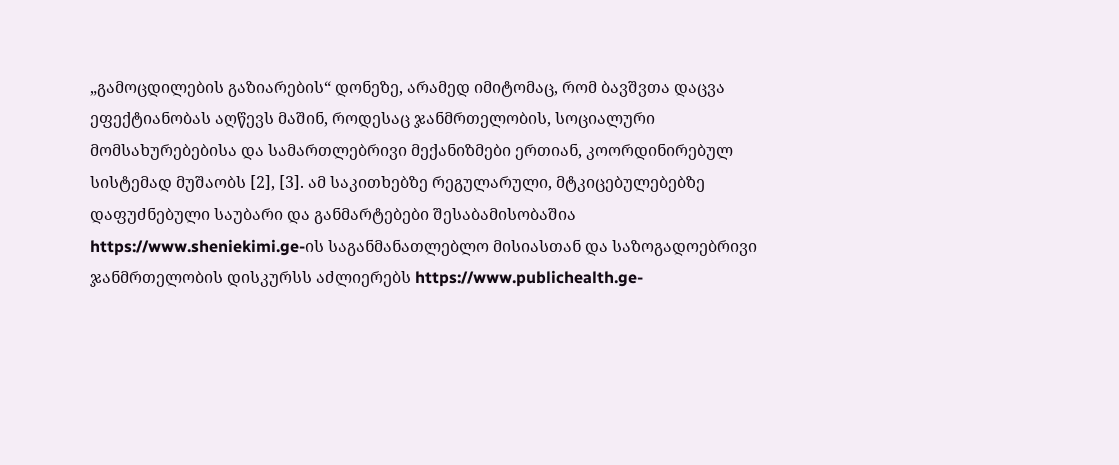„გამოცდილების გაზიარების“ დონეზე, არამედ იმიტომაც, რომ ბავშვთა დაცვა ეფექტიანობას აღწევს მაშინ, როდესაც ჯანმრთელობის, სოციალური მომსახურებებისა და სამართლებრივი მექანიზმები ერთიან, კოორდინირებულ სისტემად მუშაობს [2], [3]. ამ საკითხებზე რეგულარული, მტკიცებულებებზე დაფუძნებული საუბარი და განმარტებები შესაბამისობაშია https://www.sheniekimi.ge-ის საგანმანათლებლო მისიასთან და საზოგადოებრივი ჯანმრთელობის დისკურსს აძლიერებს https://www.publichealth.ge-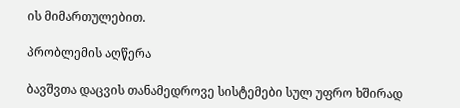ის მიმართულებით.

პრობლემის აღწერა

ბავშვთა დაცვის თანამედროვე სისტემები სულ უფრო ხშირად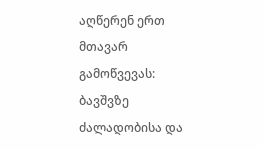აღწერენ ერთ მთავარ გამოწვევას: ბავშვზე ძალადობისა და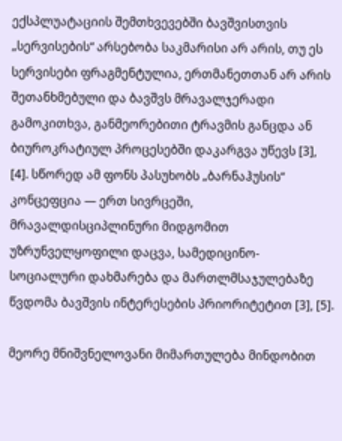ექსპლუატაციის შემთხვევებში ბავშვისთვის „სერვისების“ არსებობა საკმარისი არ არის, თუ ეს სერვისები ფრაგმენტულია, ერთმანეთთან არ არის შეთანხმებული და ბავშვს მრავალჯერადი გამოკითხვა, განმეორებითი ტრავმის განცდა ან ბიუროკრატიულ პროცესებში დაკარგვა უწევს [3], [4]. სწორედ ამ ფონს პასუხობს „ბარნაჰუსის“ კონცეფცია — ერთ სივრცეში, მრავალდისციპლინური მიდგომით უზრუნველყოფილი დაცვა, სამედიცინო-სოციალური დახმარება და მართლმსაჯულებაზე წვდომა ბავშვის ინტერესების პრიორიტეტით [3], [5].

მეორე მნიშვნელოვანი მიმართულება მინდობით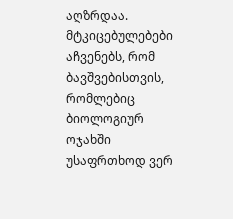აღზრდაა. მტკიცებულებები აჩვენებს, რომ ბავშვებისთვის, რომლებიც ბიოლოგიურ ოჯახში უსაფრთხოდ ვერ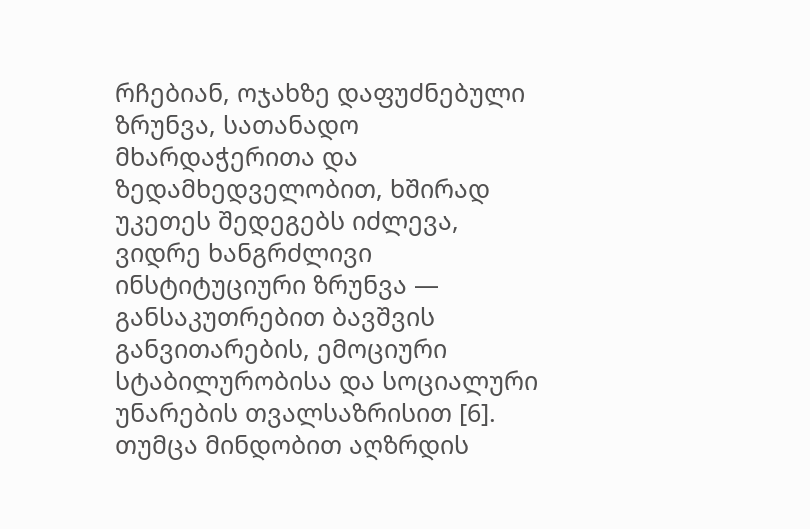რჩებიან, ოჯახზე დაფუძნებული ზრუნვა, სათანადო მხარდაჭერითა და ზედამხედველობით, ხშირად უკეთეს შედეგებს იძლევა, ვიდრე ხანგრძლივი ინსტიტუციური ზრუნვა — განსაკუთრებით ბავშვის განვითარების, ემოციური სტაბილურობისა და სოციალური უნარების თვალსაზრისით [6]. თუმცა მინდობით აღზრდის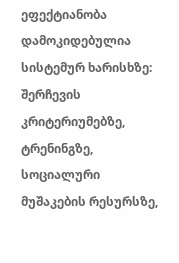ეფექტიანობა დამოკიდებულია სისტემურ ხარისხზე: შერჩევის კრიტერიუმებზე, ტრენინგზე, სოციალური მუშაკების რესურსზე,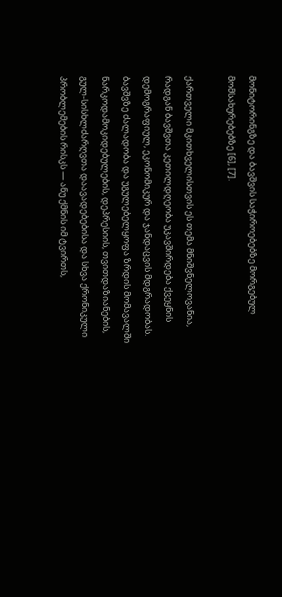მონიტორინგზე და ბავშვის საჭიროებებზე მორგებულ მომსახურებებზე [6], [7].

ქართველი მკითხველისთვის ეს თემა მნიშვნელოვანია, რადგან ბავშვთა კეთილდღეობა უკავშირდება ქვეყნის დემოგრაფიულ, ეკონომიკურ და ჯანდაცვის მდგრადობას. ბავშვზე ძალადობა და უგულებელყოფა ზრდის მომავალში ნარკოდამოკიდებულების, დეპრესიის, თვითდაზიანების, გულ-სისხლძარღვთა დაავადებებისა და სხვა ქრონიკული პრობლემების რისკს — ანუ ქმნის იმ ტვირთს,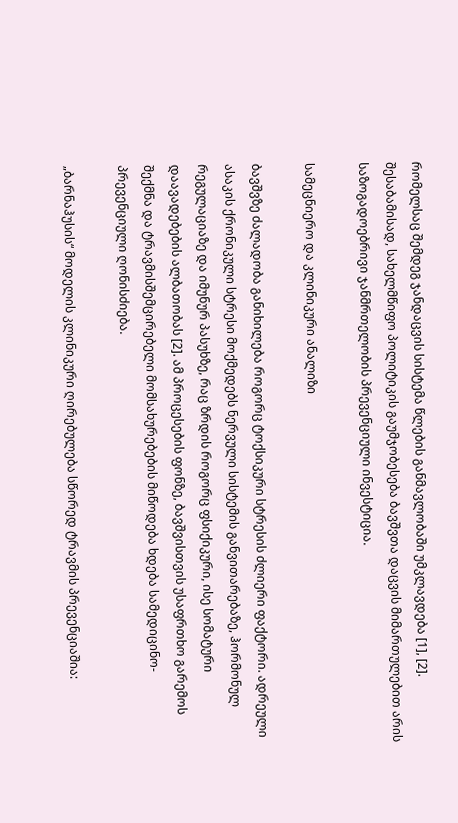რომელსაც შემდეგ ჯანდაცვის სისტემა წლების განმავლობაში უმკლავდება [1], [2]. შესაბამისად, სახელმწიფო პოლიტიკის გაუმჯობესება ბავშვთა დაცვის მიმართულებით არის საზოგადოებრივი ჯანმრთელობის პრევენციული ინვესტიცია.

სამეცნიერო და კლინიკური ანალიზი

ბავშვზე ძალადობა განიხილება როგორც ტოქსიკური სტრესის ძლიერი ფაქტორი. ადრეული ასაკის ქრონიკული სტრესი მოქმედებს ნერვული სისტემის განვითარებაზე, ჰორმონულ რეგულაციაზე და იმუნურ პასუხზე, რაც ზრდის როგორც ფსიქიკური, ისე სომატური დაავადებების ალბათობას [2]. ამ პროცესების ფონზე, ბავშვისთვის უსაფრთხო გარემოს შექმნა და ტრავმისშემცირებელი მომსახურებების მიწოდება ხდება სამედიცინო-პრევენციული ღონისძიება.

„ბარნაჰუსის“ მოდელის კლინიკური ღირებულება სწორედ ტრავმის პრევენციაშია: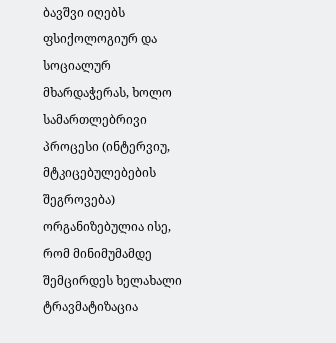ბავშვი იღებს ფსიქოლოგიურ და სოციალურ მხარდაჭერას, ხოლო სამართლებრივი პროცესი (ინტერვიუ, მტკიცებულებების შეგროვება) ორგანიზებულია ისე, რომ მინიმუმამდე შემცირდეს ხელახალი ტრავმატიზაცია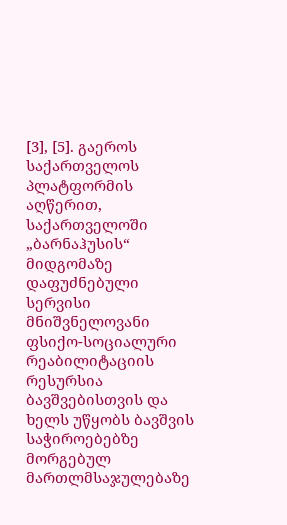[3], [5]. გაეროს საქართველოს პლატფორმის აღწერით, საქართველოში „ბარნაჰუსის“ მიდგომაზე დაფუძნებული სერვისი მნიშვნელოვანი ფსიქო-სოციალური რეაბილიტაციის რესურსია ბავშვებისთვის და ხელს უწყობს ბავშვის საჭიროებებზე მორგებულ მართლმსაჯულებაზე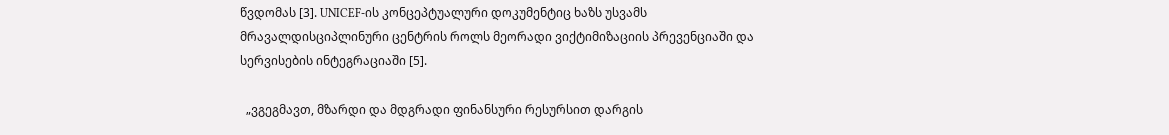წვდომას [3]. UNICEF-ის კონცეპტუალური დოკუმენტიც ხაზს უსვამს მრავალდისციპლინური ცენტრის როლს მეორადი ვიქტიმიზაციის პრევენციაში და სერვისების ინტეგრაციაში [5].

  „ვგეგმავთ, მზარდი და მდგრადი ფინანსური რესურსით დარგის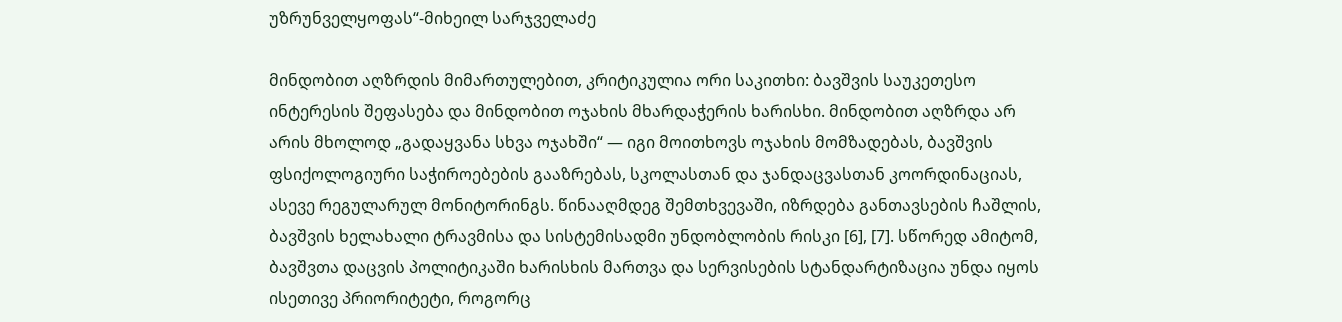უზრუნველყოფას“-მიხეილ სარჯველაძე

მინდობით აღზრდის მიმართულებით, კრიტიკულია ორი საკითხი: ბავშვის საუკეთესო ინტერესის შეფასება და მინდობით ოჯახის მხარდაჭერის ხარისხი. მინდობით აღზრდა არ არის მხოლოდ „გადაყვანა სხვა ოჯახში“ — იგი მოითხოვს ოჯახის მომზადებას, ბავშვის ფსიქოლოგიური საჭიროებების გააზრებას, სკოლასთან და ჯანდაცვასთან კოორდინაციას, ასევე რეგულარულ მონიტორინგს. წინააღმდეგ შემთხვევაში, იზრდება განთავსების ჩაშლის, ბავშვის ხელახალი ტრავმისა და სისტემისადმი უნდობლობის რისკი [6], [7]. სწორედ ამიტომ, ბავშვთა დაცვის პოლიტიკაში ხარისხის მართვა და სერვისების სტანდარტიზაცია უნდა იყოს ისეთივე პრიორიტეტი, როგორც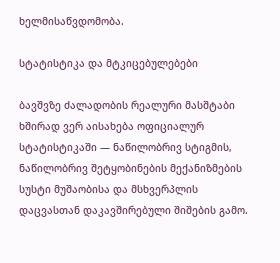ხელმისაწვდომობა.

სტატისტიკა და მტკიცებულებები

ბავშვზე ძალადობის რეალური მასშტაბი ხშირად ვერ აისახება ოფიციალურ სტატისტიკაში — ნაწილობრივ სტიგმის, ნაწილობრივ შეტყობინების მექანიზმების სუსტი მუშაობისა და მსხვერპლის დაცვასთან დაკავშირებული შიშების გამო.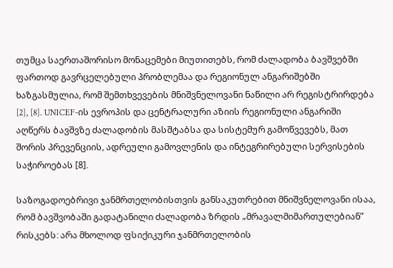თუმცა საერთაშორისო მონაცემები მიუთითებს, რომ ძალადობა ბავშვებში ფართოდ გავრცელებული პრობლემაა და რეგიონულ ანგარიშებში ხაზგასმულია, რომ შემთხვევების მნიშვნელოვანი ნაწილი არ რეგისტრირდება [2], [8]. UNICEF-ის ევროპის და ცენტრალური აზიის რეგიონული ანგარიში აღწერს ბავშვზე ძალადობის მასშტაბსა და სისტემურ გამოწვევებს, მათ შორის პრევენციის, ადრეული გამოვლენის და ინტეგრირებული სერვისების საჭიროებას [8].

საზოგადოებრივი ჯანმრთელობისთვის განსაკუთრებით მნიშვნელოვანი ისაა, რომ ბავშვობაში გადატანილი ძალადობა ზრდის „მრავალმიმართულებიან“ რისკებს: არა მხოლოდ ფსიქიკური ჯანმრთელობის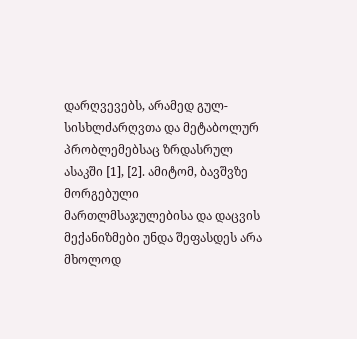დარღვევებს, არამედ გულ-სისხლძარღვთა და მეტაბოლურ პრობლემებსაც ზრდასრულ ასაკში [1], [2]. ამიტომ, ბავშვზე მორგებული მართლმსაჯულებისა და დაცვის მექანიზმები უნდა შეფასდეს არა მხოლოდ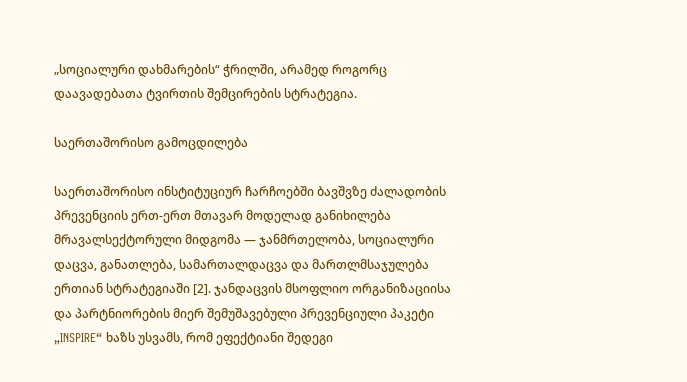„სოციალური დახმარების“ ჭრილში, არამედ როგორც დაავადებათა ტვირთის შემცირების სტრატეგია.

საერთაშორისო გამოცდილება

საერთაშორისო ინსტიტუციურ ჩარჩოებში ბავშვზე ძალადობის პრევენციის ერთ-ერთ მთავარ მოდელად განიხილება მრავალსექტორული მიდგომა — ჯანმრთელობა, სოციალური დაცვა, განათლება, სამართალდაცვა და მართლმსაჯულება ერთიან სტრატეგიაში [2]. ჯანდაცვის მსოფლიო ორგანიზაციისა და პარტნიორების მიერ შემუშავებული პრევენციული პაკეტი „INSPIRE“ ხაზს უსვამს, რომ ეფექტიანი შედეგი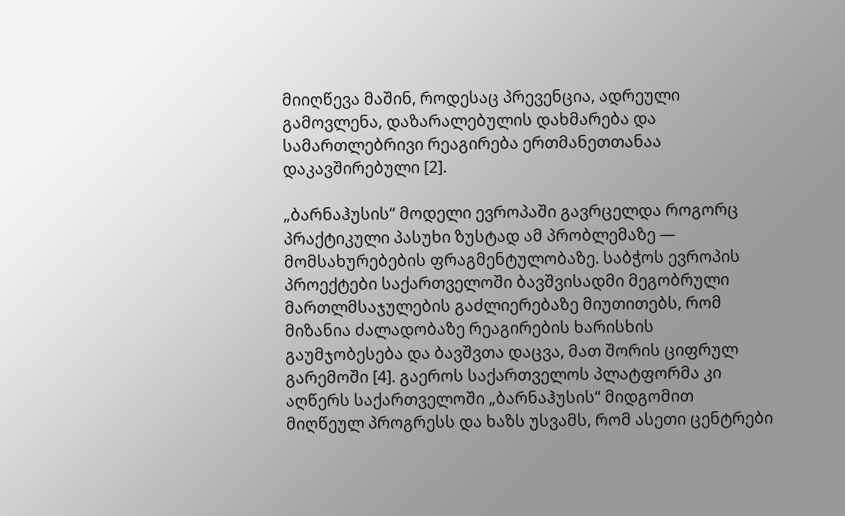მიიღწევა მაშინ, როდესაც პრევენცია, ადრეული გამოვლენა, დაზარალებულის დახმარება და სამართლებრივი რეაგირება ერთმანეთთანაა დაკავშირებული [2].

„ბარნაჰუსის“ მოდელი ევროპაში გავრცელდა როგორც პრაქტიკული პასუხი ზუსტად ამ პრობლემაზე — მომსახურებების ფრაგმენტულობაზე. საბჭოს ევროპის პროექტები საქართველოში ბავშვისადმი მეგობრული მართლმსაჯულების გაძლიერებაზე მიუთითებს, რომ მიზანია ძალადობაზე რეაგირების ხარისხის გაუმჯობესება და ბავშვთა დაცვა, მათ შორის ციფრულ გარემოში [4]. გაეროს საქართველოს პლატფორმა კი აღწერს საქართველოში „ბარნაჰუსის“ მიდგომით მიღწეულ პროგრესს და ხაზს უსვამს, რომ ასეთი ცენტრები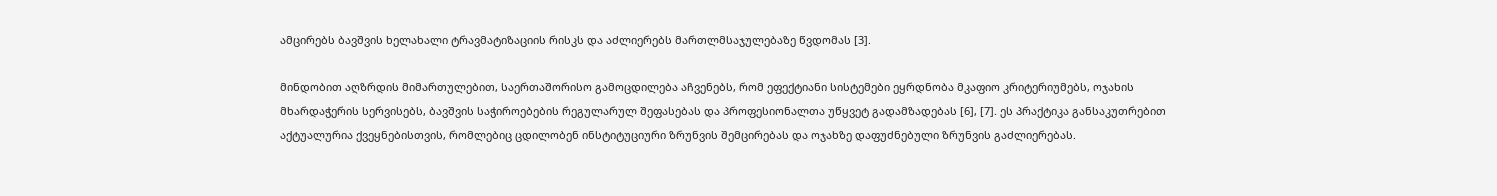ამცირებს ბავშვის ხელახალი ტრავმატიზაციის რისკს და აძლიერებს მართლმსაჯულებაზე წვდომას [3].

მინდობით აღზრდის მიმართულებით, საერთაშორისო გამოცდილება აჩვენებს, რომ ეფექტიანი სისტემები ეყრდნობა მკაფიო კრიტერიუმებს, ოჯახის მხარდაჭერის სერვისებს, ბავშვის საჭიროებების რეგულარულ შეფასებას და პროფესიონალთა უწყვეტ გადამზადებას [6], [7]. ეს პრაქტიკა განსაკუთრებით აქტუალურია ქვეყნებისთვის, რომლებიც ცდილობენ ინსტიტუციური ზრუნვის შემცირებას და ოჯახზე დაფუძნებული ზრუნვის გაძლიერებას.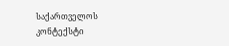საქართველოს კონტექსტი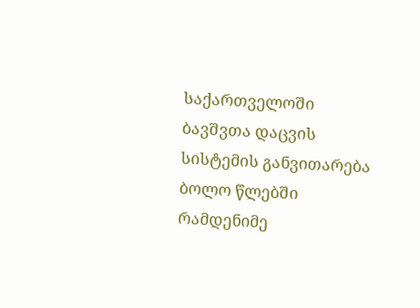საქართველოში ბავშვთა დაცვის სისტემის განვითარება ბოლო წლებში რამდენიმე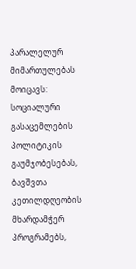პარალელურ მიმართულებას მოიცავს: სოციალური გასაცემლების პოლიტიკის გაუმჯობესებას, ბავშვთა კეთილდღეობის მხარდამჭერ პროგრამებს,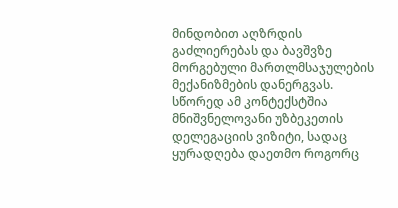მინდობით აღზრდის გაძლიერებას და ბავშვზე მორგებული მართლმსაჯულების მექანიზმების დანერგვას. სწორედ ამ კონტექსტშია მნიშვნელოვანი უზბეკეთის დელეგაციის ვიზიტი, სადაც ყურადღება დაეთმო როგორც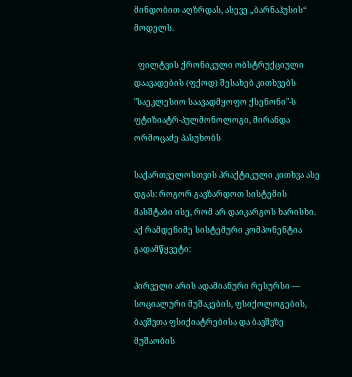მინდობით აღზრდას, ასევე „ბარნაჰუსის“ მოდელს.

  ფილტვის ქრონიკული ობსტრუქციული დაავადების (ფქოდ) შესახებ კითხვებს "საეკლესიო საავადმყოფო ქსენონი"-ს ფტიზიატრ-პულმონოლოგი, მირანდა ორმოცაძე პასუხობს

საქართველოსთვის პრაქტიკული კითხვა ასე დგას: როგორ გავზარდოთ სისტემის მასშტაბი ისე, რომ არ დაიკარგოს ხარისხი. აქ რამდენიმე სისტემური კომპონენტია გადამწყვეტი:

პირველი არის ადამიანური რესურსი — სოციალური მუშაკების, ფსიქოლოგების, ბავშვთა ფსიქიატრებისა და ბავშვზე მუშაობის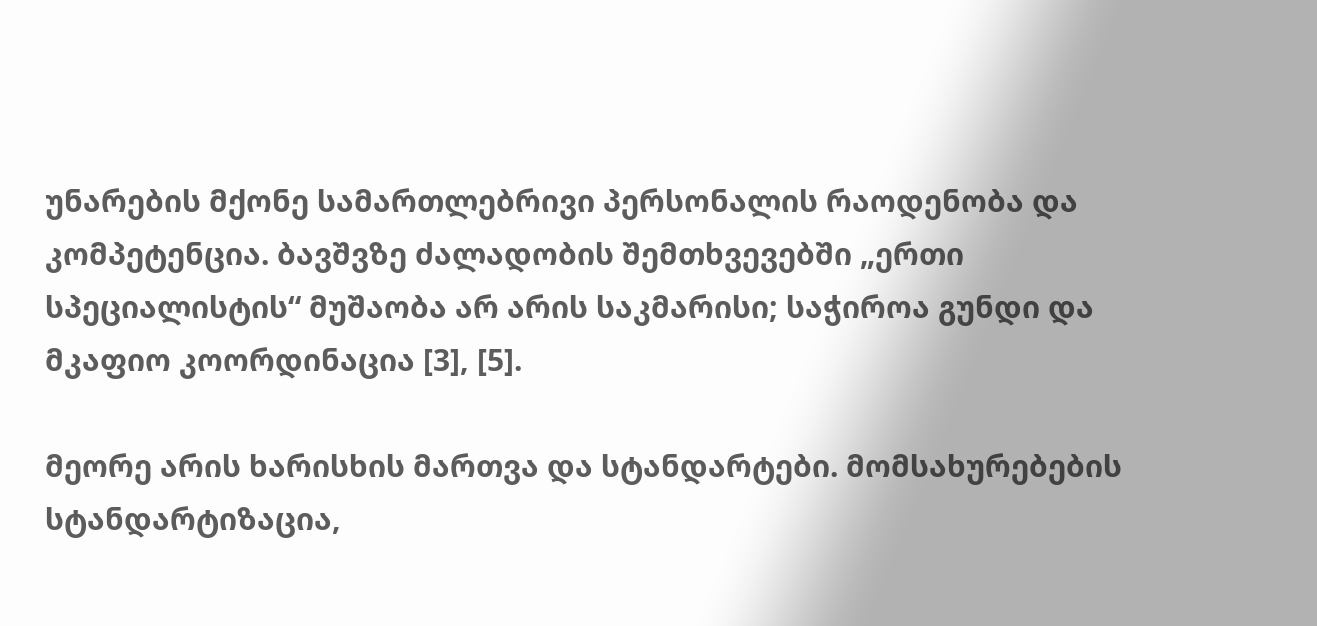უნარების მქონე სამართლებრივი პერსონალის რაოდენობა და კომპეტენცია. ბავშვზე ძალადობის შემთხვევებში „ერთი სპეციალისტის“ მუშაობა არ არის საკმარისი; საჭიროა გუნდი და მკაფიო კოორდინაცია [3], [5].

მეორე არის ხარისხის მართვა და სტანდარტები. მომსახურებების სტანდარტიზაცია,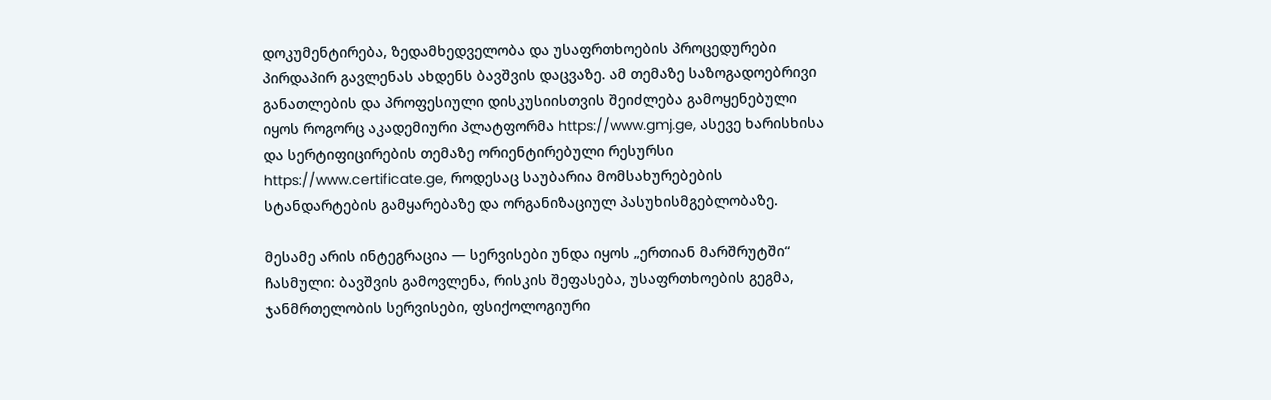დოკუმენტირება, ზედამხედველობა და უსაფრთხოების პროცედურები პირდაპირ გავლენას ახდენს ბავშვის დაცვაზე. ამ თემაზე საზოგადოებრივი განათლების და პროფესიული დისკუსიისთვის შეიძლება გამოყენებული იყოს როგორც აკადემიური პლატფორმა https://www.gmj.ge, ასევე ხარისხისა და სერტიფიცირების თემაზე ორიენტირებული რესურსი https://www.certificate.ge, როდესაც საუბარია მომსახურებების სტანდარტების გამყარებაზე და ორგანიზაციულ პასუხისმგებლობაზე.

მესამე არის ინტეგრაცია — სერვისები უნდა იყოს „ერთიან მარშრუტში“ ჩასმული: ბავშვის გამოვლენა, რისკის შეფასება, უსაფრთხოების გეგმა, ჯანმრთელობის სერვისები, ფსიქოლოგიური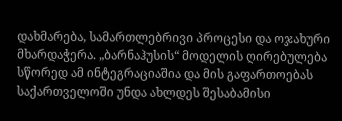დახმარება, სამართლებრივი პროცესი და ოჯახური მხარდაჭერა. „ბარნაჰუსის“ მოდელის ღირებულება სწორედ ამ ინტეგრაციაშია და მის გაფართოებას საქართველოში უნდა ახლდეს შესაბამისი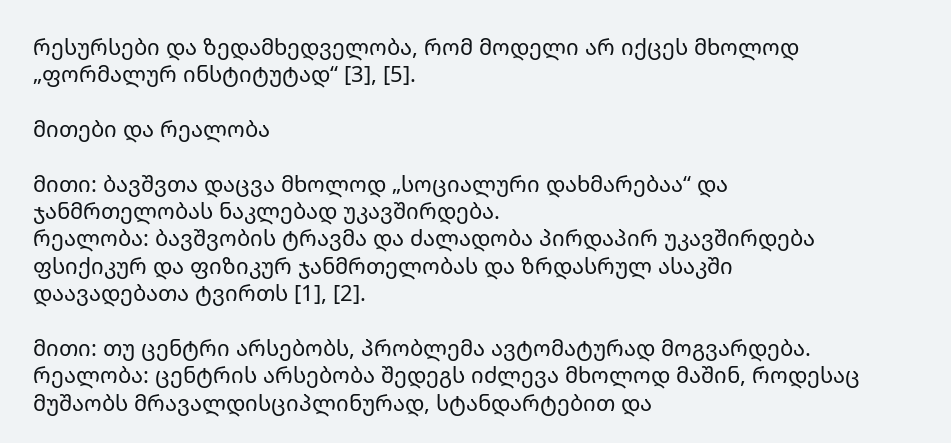რესურსები და ზედამხედველობა, რომ მოდელი არ იქცეს მხოლოდ „ფორმალურ ინსტიტუტად“ [3], [5].

მითები და რეალობა

მითი: ბავშვთა დაცვა მხოლოდ „სოციალური დახმარებაა“ და ჯანმრთელობას ნაკლებად უკავშირდება.
რეალობა: ბავშვობის ტრავმა და ძალადობა პირდაპირ უკავშირდება ფსიქიკურ და ფიზიკურ ჯანმრთელობას და ზრდასრულ ასაკში დაავადებათა ტვირთს [1], [2].

მითი: თუ ცენტრი არსებობს, პრობლემა ავტომატურად მოგვარდება.
რეალობა: ცენტრის არსებობა შედეგს იძლევა მხოლოდ მაშინ, როდესაც მუშაობს მრავალდისციპლინურად, სტანდარტებით და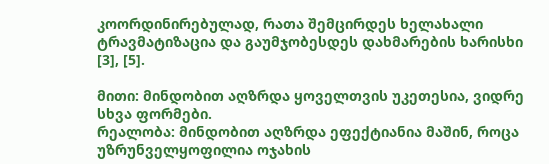კოორდინირებულად, რათა შემცირდეს ხელახალი ტრავმატიზაცია და გაუმჯობესდეს დახმარების ხარისხი [3], [5].

მითი: მინდობით აღზრდა ყოველთვის უკეთესია, ვიდრე სხვა ფორმები.
რეალობა: მინდობით აღზრდა ეფექტიანია მაშინ, როცა უზრუნველყოფილია ოჯახის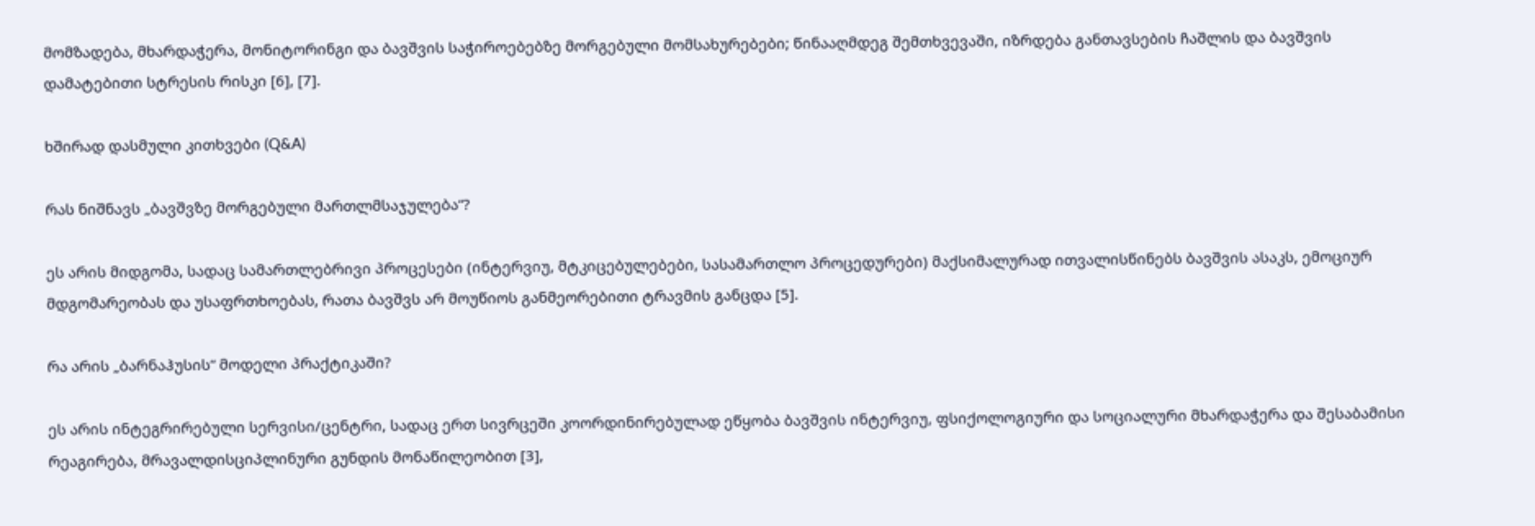მომზადება, მხარდაჭერა, მონიტორინგი და ბავშვის საჭიროებებზე მორგებული მომსახურებები; წინააღმდეგ შემთხვევაში, იზრდება განთავსების ჩაშლის და ბავშვის დამატებითი სტრესის რისკი [6], [7].

ხშირად დასმული კითხვები (Q&A)

რას ნიშნავს „ბავშვზე მორგებული მართლმსაჯულება“?

ეს არის მიდგომა, სადაც სამართლებრივი პროცესები (ინტერვიუ, მტკიცებულებები, სასამართლო პროცედურები) მაქსიმალურად ითვალისწინებს ბავშვის ასაკს, ემოციურ მდგომარეობას და უსაფრთხოებას, რათა ბავშვს არ მოუწიოს განმეორებითი ტრავმის განცდა [5].

რა არის „ბარნაჰუსის“ მოდელი პრაქტიკაში?

ეს არის ინტეგრირებული სერვისი/ცენტრი, სადაც ერთ სივრცეში კოორდინირებულად ეწყობა ბავშვის ინტერვიუ, ფსიქოლოგიური და სოციალური მხარდაჭერა და შესაბამისი რეაგირება, მრავალდისციპლინური გუნდის მონაწილეობით [3],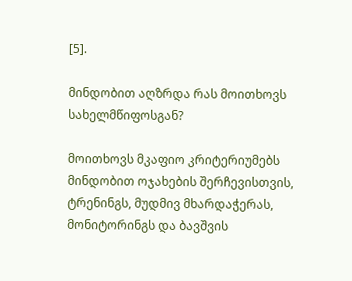[5].

მინდობით აღზრდა რას მოითხოვს სახელმწიფოსგან?

მოითხოვს მკაფიო კრიტერიუმებს მინდობით ოჯახების შერჩევისთვის, ტრენინგს, მუდმივ მხარდაჭერას, მონიტორინგს და ბავშვის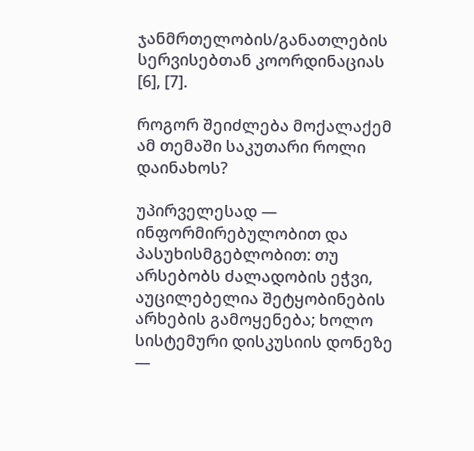ჯანმრთელობის/განათლების სერვისებთან კოორდინაციას [6], [7].

როგორ შეიძლება მოქალაქემ ამ თემაში საკუთარი როლი დაინახოს?

უპირველესად — ინფორმირებულობით და პასუხისმგებლობით: თუ არსებობს ძალადობის ეჭვი, აუცილებელია შეტყობინების არხების გამოყენება; ხოლო სისტემური დისკუსიის დონეზე —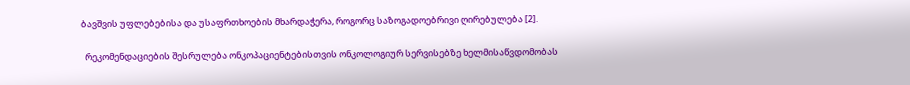ბავშვის უფლებებისა და უსაფრთხოების მხარდაჭერა, როგორც საზოგადოებრივი ღირებულება [2].

  რეკომენდაციების შესრულება ონკოპაციენტებისთვის ონკოლოგიურ სერვისებზე ხელმისაწვდომობას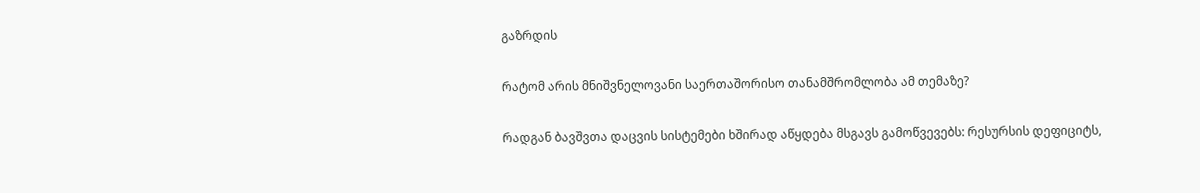გაზრდის

რატომ არის მნიშვნელოვანი საერთაშორისო თანამშრომლობა ამ თემაზე?

რადგან ბავშვთა დაცვის სისტემები ხშირად აწყდება მსგავს გამოწვევებს: რესურსის დეფიციტს,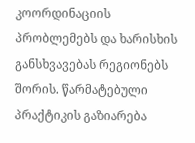კოორდინაციის პრობლემებს და ხარისხის განსხვავებას რეგიონებს შორის. წარმატებული პრაქტიკის გაზიარება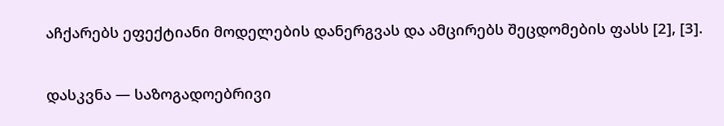აჩქარებს ეფექტიანი მოდელების დანერგვას და ამცირებს შეცდომების ფასს [2], [3].

დასკვნა — საზოგადოებრივი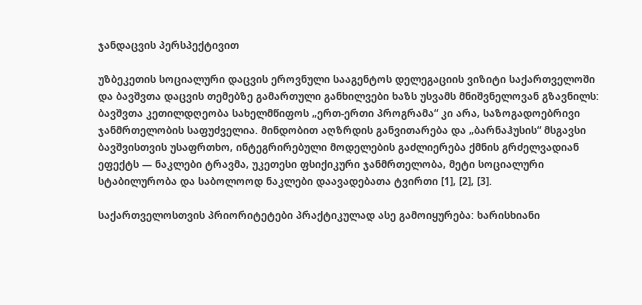ჯანდაცვის პერსპექტივით

უზბეკეთის სოციალური დაცვის ეროვნული სააგენტოს დელეგაციის ვიზიტი საქართველოში და ბავშვთა დაცვის თემებზე გამართული განხილვები ხაზს უსვამს მნიშვნელოვან გზავნილს: ბავშვთა კეთილდღეობა სახელმწიფოს „ერთ-ერთი პროგრამა“ კი არა, საზოგადოებრივი ჯანმრთელობის საფუძველია. მინდობით აღზრდის განვითარება და „ბარნაჰუსის“ მსგავსი ბავშვისთვის უსაფრთხო, ინტეგრირებული მოდელების გაძლიერება ქმნის გრძელვადიან ეფექტს — ნაკლები ტრავმა, უკეთესი ფსიქიკური ჯანმრთელობა, მეტი სოციალური სტაბილურობა და საბოლოოდ ნაკლები დაავადებათა ტვირთი [1], [2], [3].

საქართველოსთვის პრიორიტეტები პრაქტიკულად ასე გამოიყურება: ხარისხიანი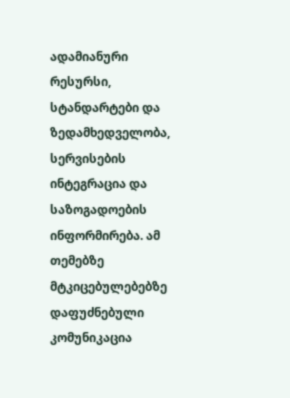ადამიანური რესურსი, სტანდარტები და ზედამხედველობა, სერვისების ინტეგრაცია და საზოგადოების ინფორმირება. ამ თემებზე მტკიცებულებებზე დაფუძნებული კომუნიკაცია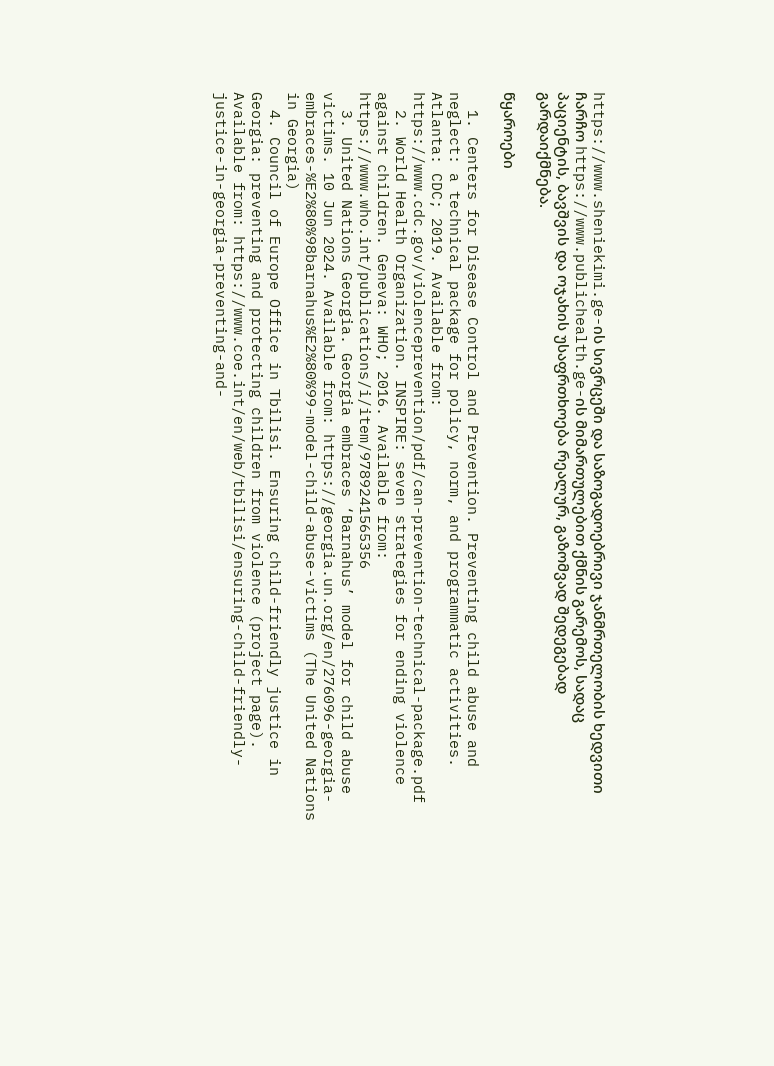https://www.sheniekimi.ge-ის სივრცეში და საზოგადოებრივი ჯანმრთელობის ხედვითი ჩარჩო https://www.publichealth.ge-ის მიმართულებით ქმნის გარემოს, სადაც პაციენტის, ბავშვის და ოჯახის უსაფრთხოება რეალურ, გაზომვად შედეგებად გარდაიქმნება.

წყაროები

  1. Centers for Disease Control and Prevention. Preventing child abuse and neglect: a technical package for policy, norm, and programmatic activities. Atlanta: CDC; 2019. Available from: https://www.cdc.gov/violenceprevention/pdf/can-prevention-technical-package.pdf
  2. World Health Organization. INSPIRE: seven strategies for ending violence against children. Geneva: WHO; 2016. Available from: https://www.who.int/publications/i/item/9789241565356
  3. United Nations Georgia. Georgia embraces ‘Barnahus’ model for child abuse victims. 10 Jun 2024. Available from: https://georgia.un.org/en/276096-georgia-embraces-%E2%80%98barnahus%E2%80%99-model-child-abuse-victims (The United Nations in Georgia)
  4. Council of Europe Office in Tbilisi. Ensuring child-friendly justice in Georgia: preventing and protecting children from violence (project page). Available from: https://www.coe.int/en/web/tbilisi/ensuring-child-friendly-justice-in-georgia-preventing-and-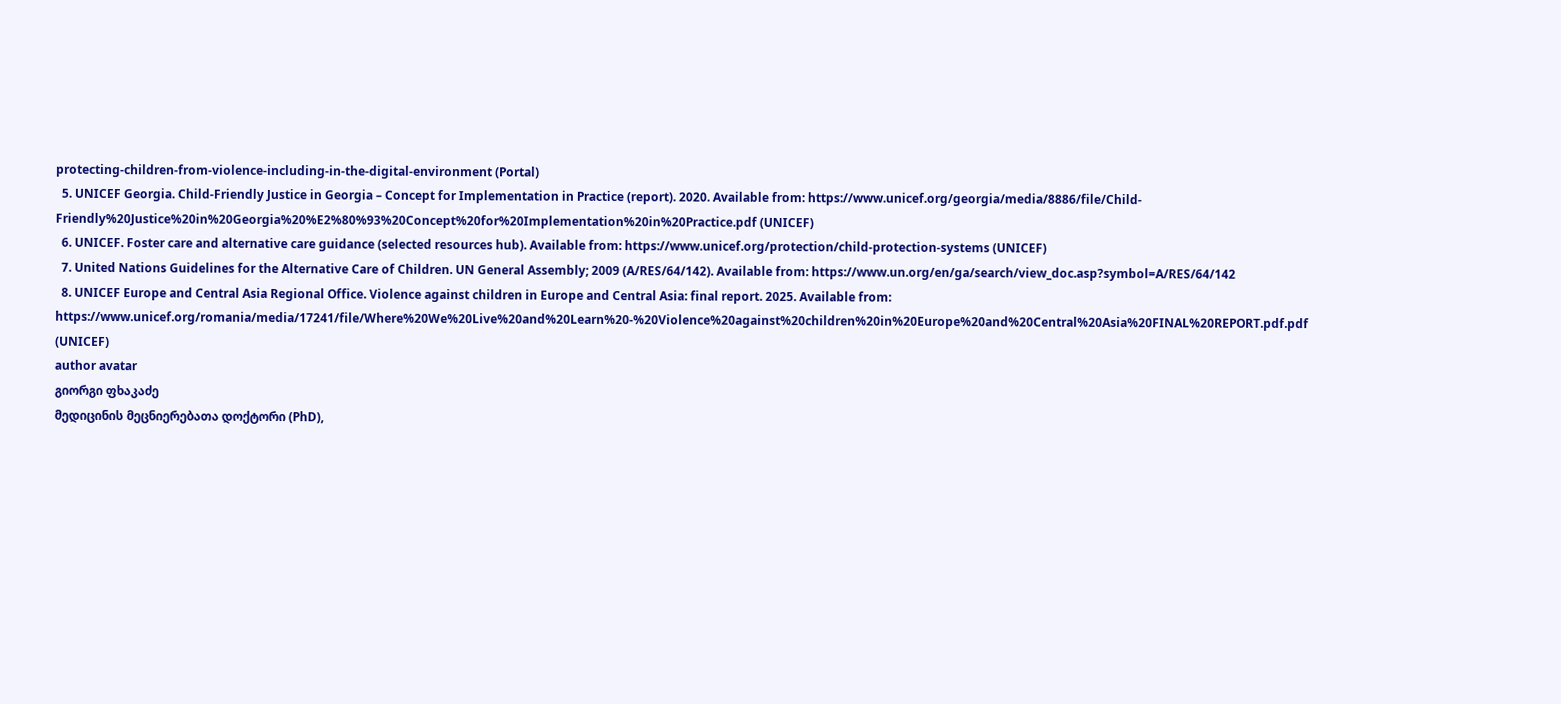protecting-children-from-violence-including-in-the-digital-environment (Portal)
  5. UNICEF Georgia. Child-Friendly Justice in Georgia – Concept for Implementation in Practice (report). 2020. Available from: https://www.unicef.org/georgia/media/8886/file/Child-Friendly%20Justice%20in%20Georgia%20%E2%80%93%20Concept%20for%20Implementation%20in%20Practice.pdf (UNICEF)
  6. UNICEF. Foster care and alternative care guidance (selected resources hub). Available from: https://www.unicef.org/protection/child-protection-systems (UNICEF)
  7. United Nations Guidelines for the Alternative Care of Children. UN General Assembly; 2009 (A/RES/64/142). Available from: https://www.un.org/en/ga/search/view_doc.asp?symbol=A/RES/64/142
  8. UNICEF Europe and Central Asia Regional Office. Violence against children in Europe and Central Asia: final report. 2025. Available from: https://www.unicef.org/romania/media/17241/file/Where%20We%20Live%20and%20Learn%20-%20Violence%20against%20children%20in%20Europe%20and%20Central%20Asia%20FINAL%20REPORT.pdf.pdf (UNICEF)
author avatar
გიორგი ფხაკაძე
მედიცინის მეცნიერებათა დოქტორი (PhD),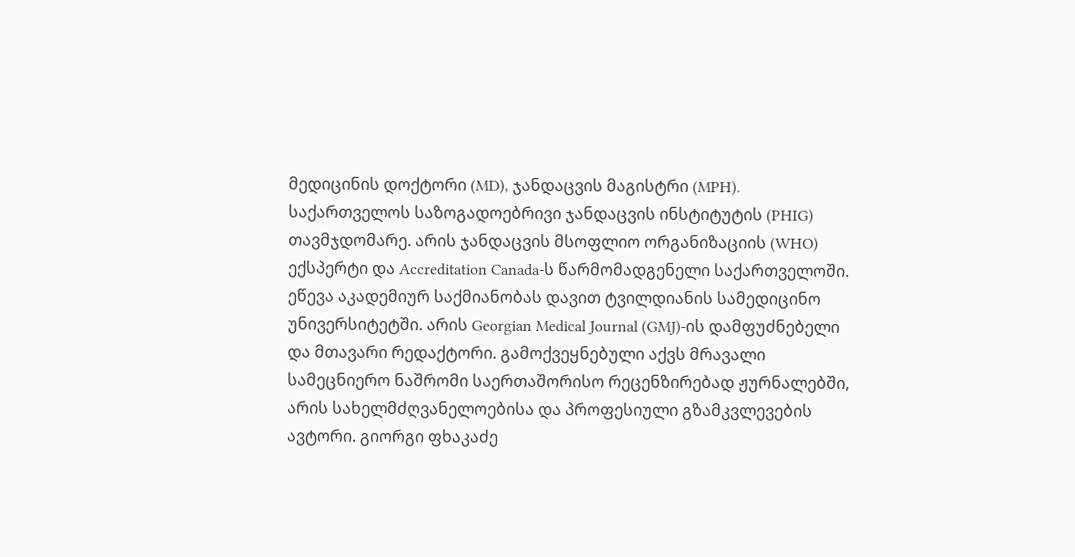მედიცინის დოქტორი (MD), ჯანდაცვის მაგისტრი (MPH). საქართველოს საზოგადოებრივი ჯანდაცვის ინსტიტუტის (PHIG) თავმჯდომარე. არის ჯანდაცვის მსოფლიო ორგანიზაციის (WHO) ექსპერტი და Accreditation Canada-ს წარმომადგენელი საქართველოში. ეწევა აკადემიურ საქმიანობას დავით ტვილდიანის სამედიცინო უნივერსიტეტში. არის Georgian Medical Journal (GMJ)-ის დამფუძნებელი და მთავარი რედაქტორი. გამოქვეყნებული აქვს მრავალი სამეცნიერო ნაშრომი საერთაშორისო რეცენზირებად ჟურნალებში, არის სახელმძღვანელოებისა და პროფესიული გზამკვლევების ავტორი. გიორგი ფხაკაძე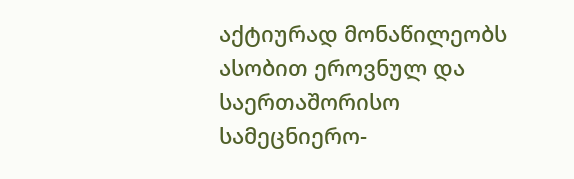აქტიურად მონაწილეობს ასობით ეროვნულ და საერთაშორისო სამეცნიერო-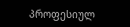პროფესიულ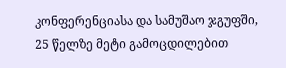კონფერენციასა და სამუშაო ჯგუფში, 25 წელზე მეტი გამოცდილებით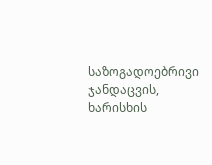საზოგადოებრივი ჯანდაცვის, ხარისხის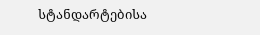სტანდარტებისა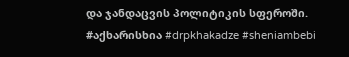და ჯანდაცვის პოლიტიკის სფეროში. #აქხარისხია #drpkhakadze #sheniambebi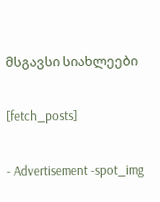მსგავსი სიახლეები

[fetch_posts]

- Advertisement -spot_img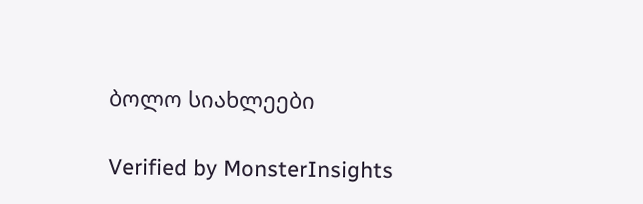ბოლო სიახლეები

Verified by MonsterInsights